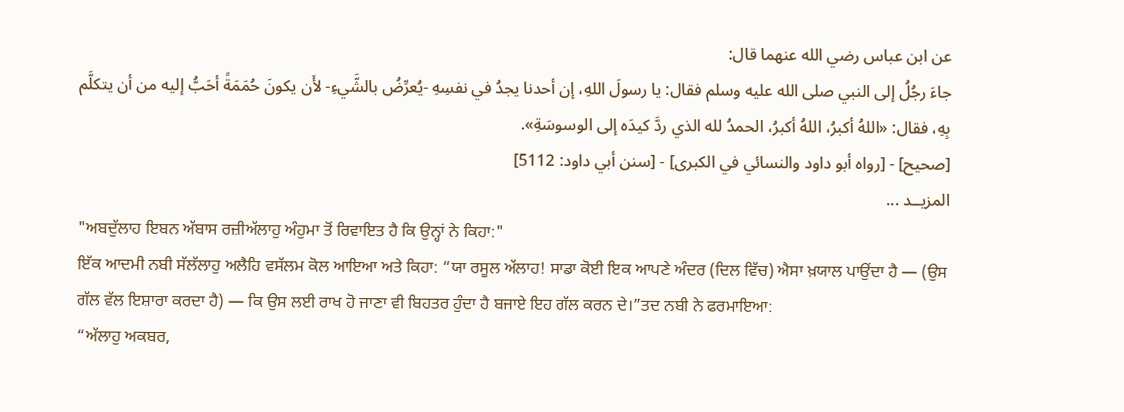عن ابن عباس رضي الله عنهما قال:
جاءَ رجُلُ إلى النبي صلى الله عليه وسلم فقال: يا رسولَ اللهِ، إن أحدنا يجدُ في نفسِهِ -يُعرِّضُ بالشَّيءِ- لأَن يكونَ حُمَمَةً أحَبُّ إليه من أن يتكلَّم بِهِ، فقال: «اللهُ أكبرُ، اللهُ أكبرُ، الحمدُ لله الذي ردَّ كيدَه إلى الوسوسَةِ».
[صحيح] - [رواه أبو داود والنسائي في الكبرى] - [سنن أبي داود: 5112]
المزيــد ...
"ਅਬਦੁੱਲਾਹ ਇਬਨ ਅੱਬਾਸ ਰਜ਼ੀਅੱਲਾਹੁ ਅੰਹੁਮਾ ਤੋਂ ਰਿਵਾਇਤ ਹੈ ਕਿ ਉਨ੍ਹਾਂ ਨੇ ਕਿਹਾ:"
ਇੱਕ ਆਦਮੀ ਨਬੀ ਸੱਲੱਲਾਹੁ ਅਲੈਹਿ ਵਸੱਲਮ ਕੋਲ ਆਇਆ ਅਤੇ ਕਿਹਾ: “ਯਾ ਰਸੂਲ ਅੱਲਾਹ! ਸਾਡਾ ਕੋਈ ਇਕ ਆਪਣੇ ਅੰਦਰ (ਦਿਲ ਵਿੱਚ) ਐਸਾ ਖ਼ਯਾਲ ਪਾਉਂਦਾ ਹੈ — (ਉਸ ਗੱਲ ਵੱਲ ਇਸ਼ਾਰਾ ਕਰਦਾ ਹੈ) — ਕਿ ਉਸ ਲਈ ਰਾਖ ਹੋ ਜਾਣਾ ਵੀ ਬਿਹਤਰ ਹੁੰਦਾ ਹੈ ਬਜਾਏ ਇਹ ਗੱਲ ਕਰਨ ਦੇ।”ਤਦ ਨਬੀ ਨੇ ਫਰਮਾਇਆ:
“ਅੱਲਾਹੁ ਅਕਬਰ,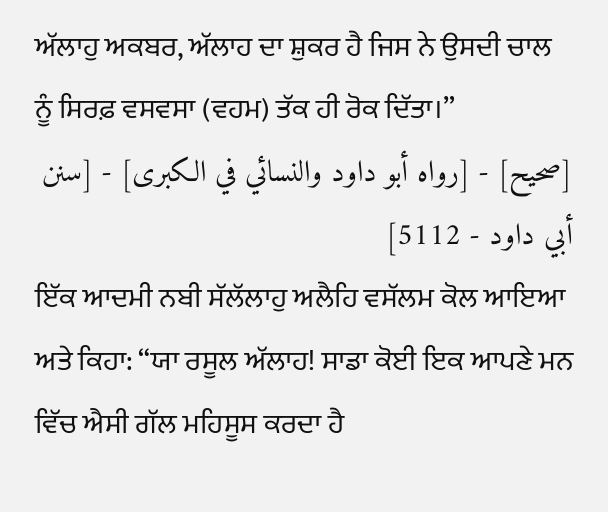ਅੱਲਾਹੁ ਅਕਬਰ, ਅੱਲਾਹ ਦਾ ਸ਼ੁਕਰ ਹੈ ਜਿਸ ਨੇ ਉਸਦੀ ਚਾਲ ਨੂੰ ਸਿਰਫ਼ ਵਸਵਸਾ (ਵਹਮ) ਤੱਕ ਹੀ ਰੋਕ ਦਿੱਤਾ।”
[صحيح] - [رواه أبو داود والنسائي في الكبرى] - [سنن أبي داود - 5112]
ਇੱਕ ਆਦਮੀ ਨਬੀ ਸੱਲੱਲਾਹੁ ਅਲੈਹਿ ਵਸੱਲਮ ਕੋਲ ਆਇਆ ਅਤੇ ਕਿਹਾ: “ਯਾ ਰਸੂਲ ਅੱਲਾਹ! ਸਾਡਾ ਕੋਈ ਇਕ ਆਪਣੇ ਮਨ ਵਿੱਚ ਐਸੀ ਗੱਲ ਮਹਿਸੂਸ ਕਰਦਾ ਹੈ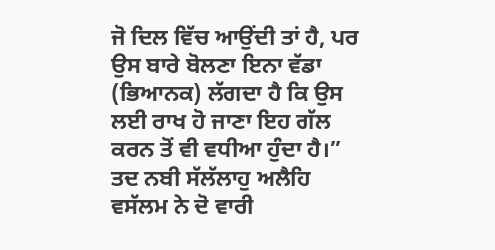ਜੋ ਦਿਲ ਵਿੱਚ ਆਉਂਦੀ ਤਾਂ ਹੈ, ਪਰ ਉਸ ਬਾਰੇ ਬੋਲਣਾ ਇਨਾ ਵੱਡਾ (ਭਿਆਨਕ) ਲੱਗਦਾ ਹੈ ਕਿ ਉਸ ਲਈ ਰਾਖ ਹੋ ਜਾਣਾ ਇਹ ਗੱਲ ਕਰਨ ਤੋਂ ਵੀ ਵਧੀਆ ਹੁੰਦਾ ਹੈ।” ਤਦ ਨਬੀ ਸੱਲੱਲਾਹੁ ਅਲੈਹਿ ਵਸੱਲਮ ਨੇ ਦੋ ਵਾਰੀ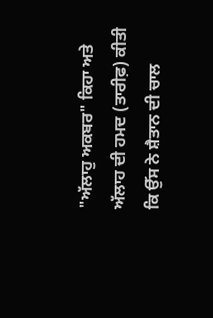"ਅੱਲਾਹੁ ਅਕਬਰ" ਕਿਹਾ ਅਤੇ ਅੱਲਾਹ ਦੀ ਹਮਦ (ਤਾਰੀਫ਼) ਕੀਤੀ ਕਿ ਉੱਸ ਨੇ ਸ਼ੈਤਾਨ ਦੀ ਚਾਲ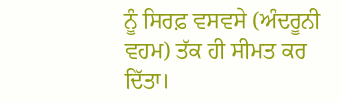ਨੂੰ ਸਿਰਫ਼ ਵਸਵਸੇ (ਅੰਦਰੂਨੀ ਵਹਮ) ਤੱਕ ਹੀ ਸੀਮਤ ਕਰ ਦਿੱਤਾ।